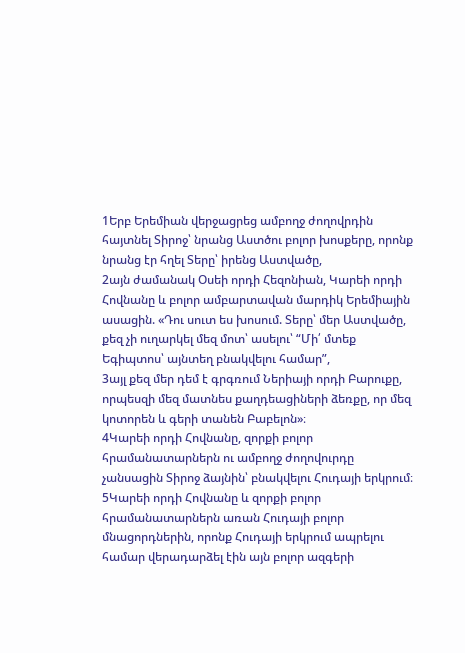1Երբ Երեմիան վերջացրեց ամբողջ ժողովրդին հայտնել Տիրոջ՝ նրանց Աստծու բոլոր խոսքերը, որոնք նրանց էր հղել Տերը՝ իրենց Աստվածը,
2այն ժամանակ Օսեի որդի Հեզոնիան, Կարեի որդի Հովնանը և բոլոր ամբարտավան մարդիկ Երեմիային ասացին. «Դու սուտ ես խոսում. Տերը՝ մեր Աստվածը, քեզ չի ուղարկել մեզ մոտ՝ ասելու՝ “Մի՛ մտեք Եգիպտոս՝ այնտեղ բնակվելու համար”,
3այլ քեզ մեր դեմ է գրգռում Ներիայի որդի Բարուքը, որպեսզի մեզ մատնես քաղդեացիների ձեռքը, որ մեզ կոտորեն և գերի տանեն Բաբելոն»։
4Կարեի որդի Հովնանը, զորքի բոլոր հրամանատարներն ու ամբողջ ժողովուրդը չանսացին Տիրոջ ձայնին՝ բնակվելու Հուդայի երկրում։
5Կարեի որդի Հովնանը և զորքի բոլոր հրամանատարներն առան Հուդայի բոլոր մնացորդներին, որոնք Հուդայի երկրում ապրելու համար վերադարձել էին այն բոլոր ազգերի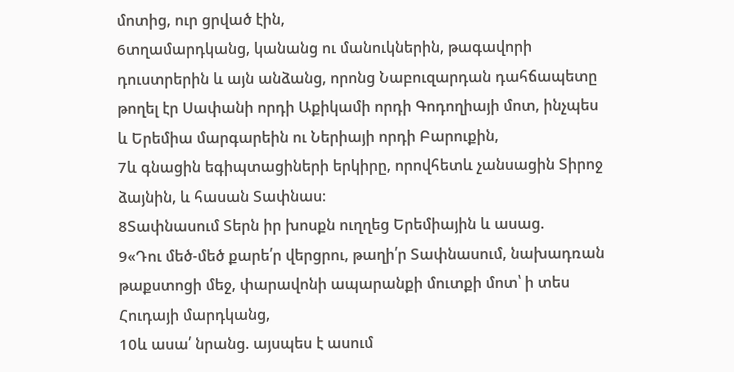մոտից, ուր ցրված էին,
6տղամարդկանց, կանանց ու մանուկներին, թագավորի դուստրերին և այն անձանց, որոնց Նաբուզարդան դահճապետը թողել էր Սափանի որդի Աքիկամի որդի Գոդողիայի մոտ, ինչպես և Երեմիա մարգարեին ու Ներիայի որդի Բարուքին,
7և գնացին եգիպտացիների երկիրը, որովհետև չանսացին Տիրոջ ձայնին, և հասան Տափնաս։
8Տափնասում Տերն իր խոսքն ուղղեց Երեմիային և ասաց.
9«Դու մեծ-մեծ քարե՛ր վերցրու, թաղի՛ր Տափնասում, նախադռան թաքստոցի մեջ, փարավոնի ապարանքի մուտքի մոտ՝ ի տես Հուդայի մարդկանց,
10և ասա՛ նրանց. այսպես է ասում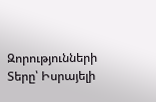Զորությունների Տերը՝ Իսրայելի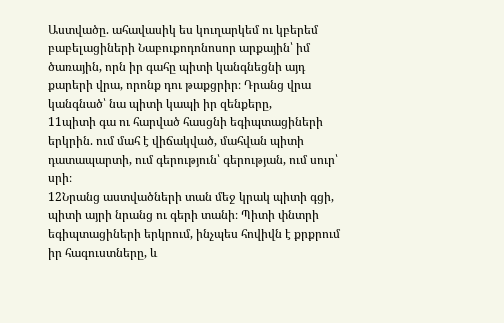Աստվածը. ահավասիկ ես կուղարկեմ ու կբերեմ բաբելացիների Նաբուքոդոնոսոր արքային՝ իմ ծառային, որն իր գահը պիտի կանգնեցնի այդ քարերի վրա, որոնք դու թաքցրիր։ Դրանց վրա կանգնած՝ նա պիտի կապի իր զենքերը,
11պիտի գա ու հարված հասցնի եգիպտացիների երկրին. ում մահ է վիճակված, մահվան պիտի դատապարտի, ում գերություն՝ գերության, ում սուր՝ սրի։
12Նրանց աստվածների տան մեջ կրակ պիտի գցի, պիտի այրի նրանց ու գերի տանի։ Պիտի փնտրի եգիպտացիների երկրում, ինչպես հովիվն է քրքրում իր հագուստները, և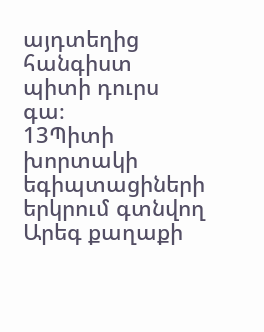այդտեղից հանգիստ պիտի դուրս գա։
13Պիտի խորտակի եգիպտացիների երկրում գտնվող Արեգ քաղաքի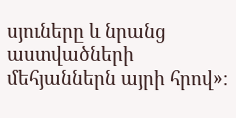սյուները և նրանց աստվածների մեհյաններն այրի հրով»։